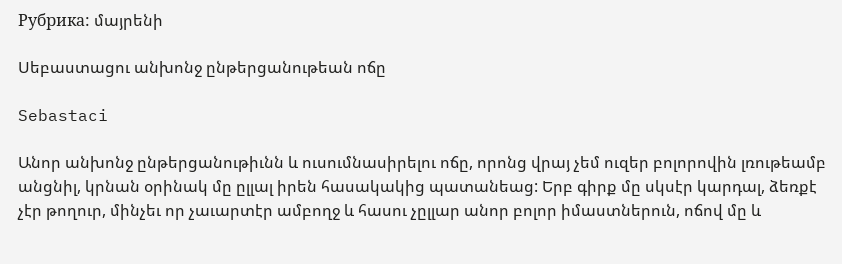Рубрика: մայրենի

Սեբաստացու անխոնջ ընթերցանութեան ոճը

Sebastaci

Անոր անխոնջ ընթերցանութիւնն և ուսումնասիրելու ոճը, որոնց վրայ չեմ ուզեր բոլորովին լռութեամբ անցնիլ, կրնան օրինակ մը ըլլալ իրեն հասակակից պատանեաց: Երբ գիրք մը սկսէր կարդալ, ձեռքէ չէր թողուր, մինչեւ որ չաւարտէր ամբողջ և հասու չըլլար անոր բոլոր իմաստներուն, ոճով մը և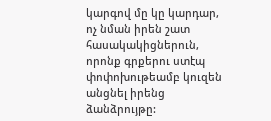կարգով մը կը կարդար, ոչ նման իրեն շատ հասակակիցներուն, որոնք գրքերու ստէպ փոփոխութեամբ կուզեն անցնել իրենց ձանձրույթը: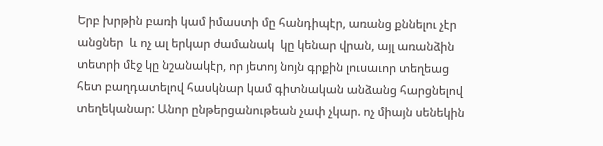Երբ խրթին բառի կամ իմաստի մը հանդիպէր, առանց քննելու չէր անցներ  և ոչ ալ երկար ժամանակ  կը կենար վրան, այլ առանձին տետրի մէջ կը նշանակէր, որ յետոյ նոյն գրքին լուսաւոր տեղեաց հետ բաղդատելով հասկնար կամ գիտնական անձանց հարցնելով տեղեկանար: Անոր ընթերցանութեան չափ չկար. ոչ միայն սենեկին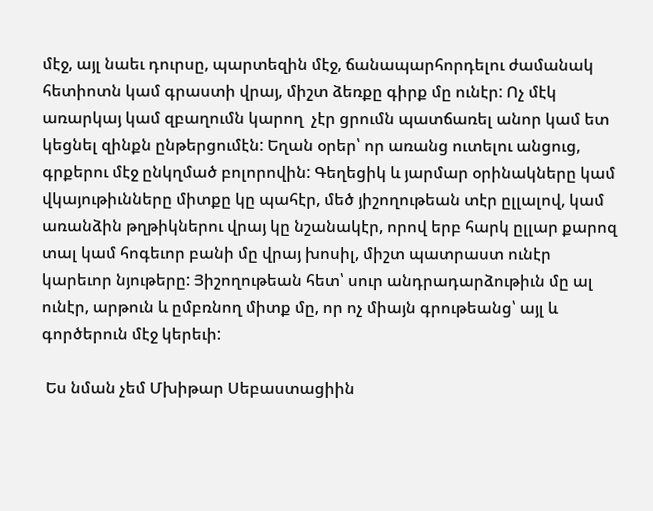մէջ, այլ նաեւ դուրսը, պարտեզին մէջ, ճանապարհորդելու ժամանակ հետիոտն կամ գրաստի վրայ, միշտ ձեռքը գիրք մը ունէր: Ոչ մէկ առարկայ կամ զբաղումն կարող  չէր ցրումն պատճառել անոր կամ ետ կեցնել զինքն ընթերցումէն: Եղան օրեր՝ որ առանց ուտելու անցուց, գրքերու մէջ ընկղմած բոլորովին: Գեղեցիկ և յարմար օրինակները կամ վկայութիւնները միտքը կը պահէր, մեծ յիշողութեան տէր ըլլալով, կամ առանձին թղթիկներու վրայ կը նշանակէր, որով երբ հարկ ըլլար քարոզ տալ կամ հոգեւոր բանի մը վրայ խոսիլ, միշտ պատրաստ ունէր կարեւոր նյութերը: Յիշողութեան հետ՝ սուր անդրադարձութիւն մը ալ ունէր, արթուն և ըմբռնող միտք մը, որ ոչ միայն գրութեանց՝ այլ և գործերուն մէջ կերեւի:

 Ես նման չեմ Մխիթար Սեբաստացիին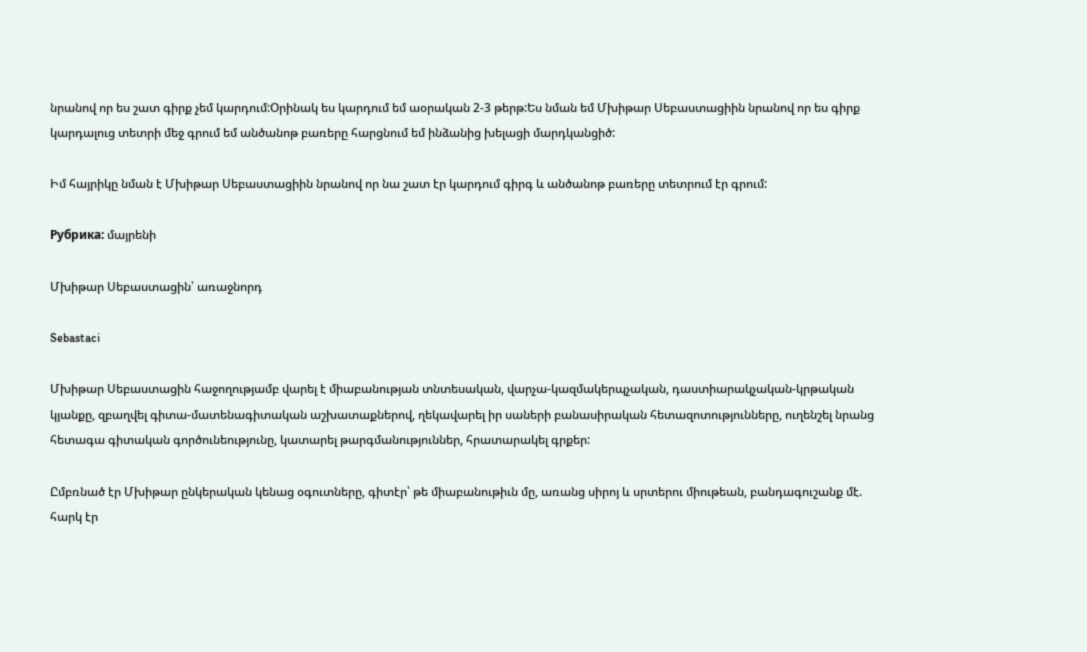նրանով որ ես շատ գիրք չեմ կարդում:Օրինակ ես կարդում եմ աօրական 2-3 թերթ:Ես նման եմ Մխիթար Սեբաստացիին նրանով որ ես գիրք կարդալուց տետրի մեջ գրում եմ անծանոթ բառերը հարցնում եմ ինձանից խելացի մարդկանցիծ:

Իմ հայրիկը նման է Մխիթար Սեբաստացիին նրանով որ նա շատ էր կարդում գիրգ և անծանոթ բառերը տետրում էր գրում:

Рубрика: մայրենի

Մխիթար Սեբաստացին՝ առաջնորդ

Sebastaci

Մխիթար Սեբաստացին հաջողությամբ վարել է միաբանության տնտեսական, վարչա-կազմակերպչական, դաստիարակչական-կրթական կյանքը, զբաղվել գիտա-մատենագիտական աշխատաքներով, ղեկավարել իր սաների բանասիրական հետազոտությունները, ուղենշել նրանց հետագա գիտական գործունեությունը, կատարել թարգմանություններ, հրատարակել գրքեր:

Ըմբռնած էր Մխիթար ընկերական կենաց օգուտները, գիտէր՝ թե միաբանութիւն մը, առանց սիրոյ և սրտերու միութեան, բանդագուշանք մէ. հարկ էր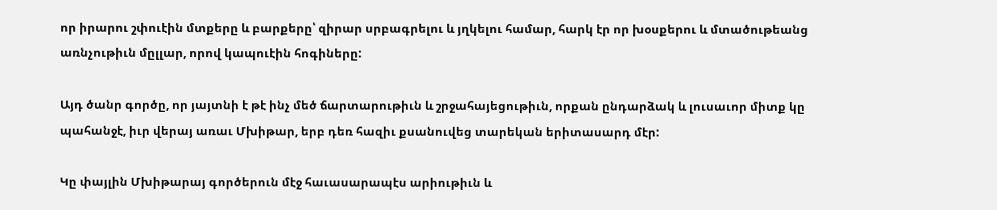որ իրարու շփուէին մտքերը և բարքերը՝ զիրար սրբագրելու և յղկելու համար, հարկ էր որ խօսքերու և մտածութեանց առնչութիւն մըլլար, որով կապուէին հոգիները:

Այդ ծանր գործը, որ յայտնի է թէ ինչ մեծ ճարտարութիւն և շրջահայեցութիւն, որքան ընդարձակ և լուսաւոր միտք կը պահանջէ, իւր վերայ առաւ Մխիթար, երբ դեռ հազիւ քսանուվեց տարեկան երիտասարդ մէր:

Կը փայլին Մխիթարայ գործերուն մէջ հաւասարապէս արիութիւն և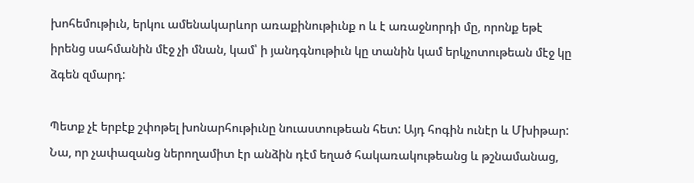խոհեմութիւն, երկու ամենակարևոր առաքինութիւնք ո և է առաջնորդի մը, որոնք եթէ իրենց սահմանին մէջ չի մնան, կամ՝ ի յանդգնութիւն կը տանին կամ երկչոտութեան մէջ կը ձգեն զմարդ:

Պետք չէ երբէք շփոթել խոնարհութիւնը նուաստութեան հետ: Այդ հոգին ունէր և Մխիթար: Նա, որ չափազանց ներողամիտ էր անձին դէմ եղած հակառակութեանց և թշնամանաց,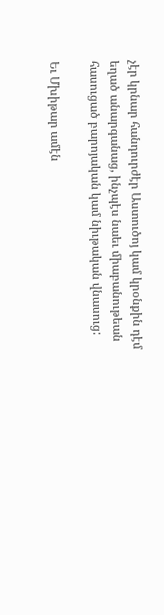չէր կրնար հանդուրժէր Աստուծոյ կամ կրօնքին դէմ եղած անարգանաց, ինչպէս նաեւ միաբանութեան հասուցած բարոյական կամ նիւթական վնասուց:

Եւ Մխիթար ամէն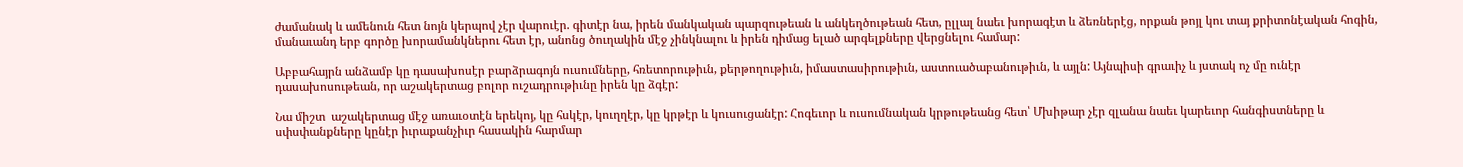ժամանակ և ամենուն հետ նոյն կերպով չէր վարուէր. գիտէր նա, իրեն մանկական պարզութեան և անկեղծութեան հետ, ըլլալ նաեւ խորագէտ և ձեռներէց, որքան թոյլ կու տայ քրիտոնէական հոգին, մանաւանդ երբ գործը խորամանկներու հետ էր, անոնց ծուղակին մէջ չինկնալու և իրեն դիմաց ելած արգելքները վերցնելու համար:

Աբբահայրն անձամբ կը դասախոսէր բարձրագոյն ուսումները, հռետորութիւն, քերթողութիւն, իմաստասիրութիւն, աստուածաբանութիւն, և այլն: Այնպիսի գրաւիչ և յստակ ոչ մը ունէր դասախոսութեան, որ աշակերտաց բոլոր ուշադրութիւնը իրեն կը ձգէր:

Նա միշտ  աշակերտաց մէջ առաւօտէն երեկոյ, կը հսկէր, կուղղէր, կը կրթէր և կուսուցանէր: Հոգեւոր և ուսումնական կրթութեանց հետ՝ Մխիթար չէր զլանա նաեւ կարեւոր հանգիստները և սփսփանքները կընէր իւրաքանչիւր հասակին հարմար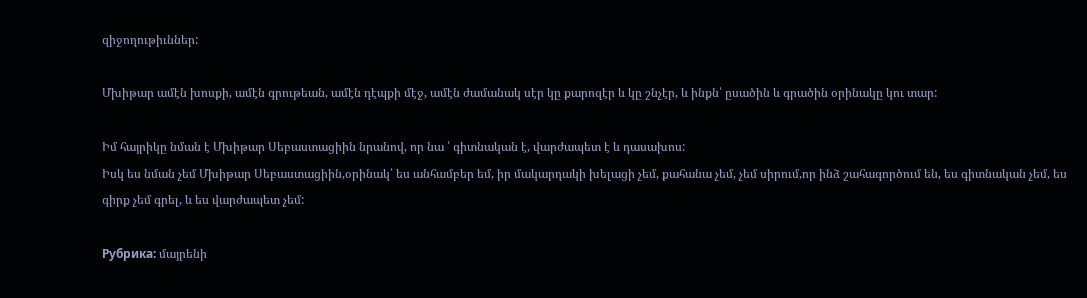զիջողութիւններ:

Մխիթար ամէն խոսքի, ամէն գրութեան, ամէն դէպքի մէջ, ամէն ժամանակ սէր կը քարոզէր և կը շնչէր, և ինքն՝ ըսածին և գրածին օրինակը կու տար:

Իմ հայրիկը նման է Մխիթար Սեբաստացիին նրանով, որ նա ՝ գիտնական է, վարժապետ է և դասախոս:
Իսկ ես նման չեմ Մխիթար Սեբաստացիին,օրինակ՝ ես անհամբեր եմ, իր մակարդակի խելացի չեմ, քահանա չեմ, չեմ սիրում,որ ինձ շահագործում են, ես գիտնական չեմ, ես գիրք չեմ գրել, և ես վարժապետ չեմ:

Рубрика: մայրենի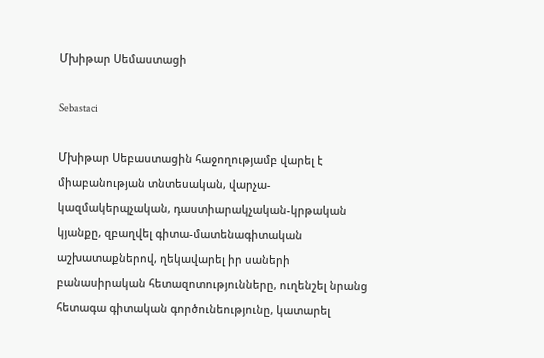Մխիթար Սեմաստացի

Sebastaci

Մխիթար Սեբաստացին հաջողությամբ վարել է միաբանության տնտեսական, վարչա-կազմակերպչական, դաստիարակչական-կրթական կյանքը, զբաղվել գիտա-մատենագիտական աշխատաքներով, ղեկավարել իր սաների բանասիրական հետազոտությունները, ուղենշել նրանց հետագա գիտական գործունեությունը, կատարել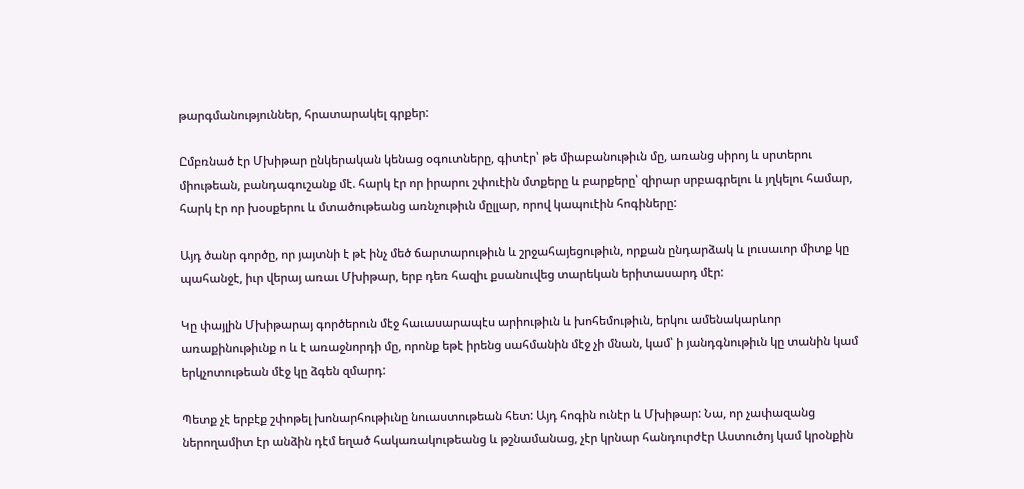թարգմանություններ, հրատարակել գրքեր:

Ըմբռնած էր Մխիթար ընկերական կենաց օգուտները, գիտէր՝ թե միաբանութիւն մը, առանց սիրոյ և սրտերու միութեան, բանդագուշանք մէ. հարկ էր որ իրարու շփուէին մտքերը և բարքերը՝ զիրար սրբագրելու և յղկելու համար, հարկ էր որ խօսքերու և մտածութեանց առնչութիւն մըլլար, որով կապուէին հոգիները:

Այդ ծանր գործը, որ յայտնի է թէ ինչ մեծ ճարտարութիւն և շրջահայեցութիւն, որքան ընդարձակ և լուսաւոր միտք կը պահանջէ, իւր վերայ առաւ Մխիթար, երբ դեռ հազիւ քսանուվեց տարեկան երիտասարդ մէր:

Կը փայլին Մխիթարայ գործերուն մէջ հաւասարապէս արիութիւն և խոհեմութիւն, երկու ամենակարևոր առաքինութիւնք ո և է առաջնորդի մը, որոնք եթէ իրենց սահմանին մէջ չի մնան, կամ՝ ի յանդգնութիւն կը տանին կամ երկչոտութեան մէջ կը ձգեն զմարդ:

Պետք չէ երբէք շփոթել խոնարհութիւնը նուաստութեան հետ: Այդ հոգին ունէր և Մխիթար: Նա, որ չափազանց ներողամիտ էր անձին դէմ եղած հակառակութեանց և թշնամանաց, չէր կրնար հանդուրժէր Աստուծոյ կամ կրօնքին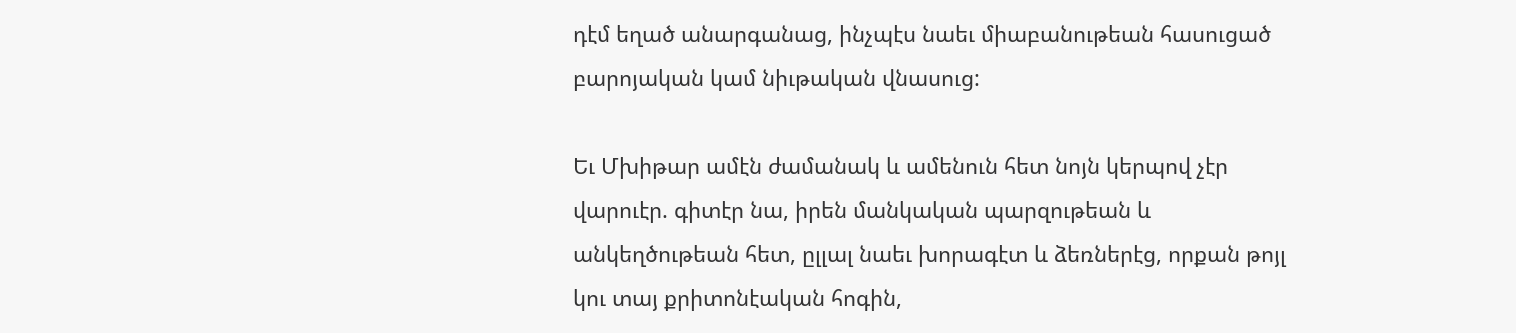դէմ եղած անարգանաց, ինչպէս նաեւ միաբանութեան հասուցած բարոյական կամ նիւթական վնասուց:

Եւ Մխիթար ամէն ժամանակ և ամենուն հետ նոյն կերպով չէր վարուէր. գիտէր նա, իրեն մանկական պարզութեան և անկեղծութեան հետ, ըլլալ նաեւ խորագէտ և ձեռներէց, որքան թոյլ կու տայ քրիտոնէական հոգին,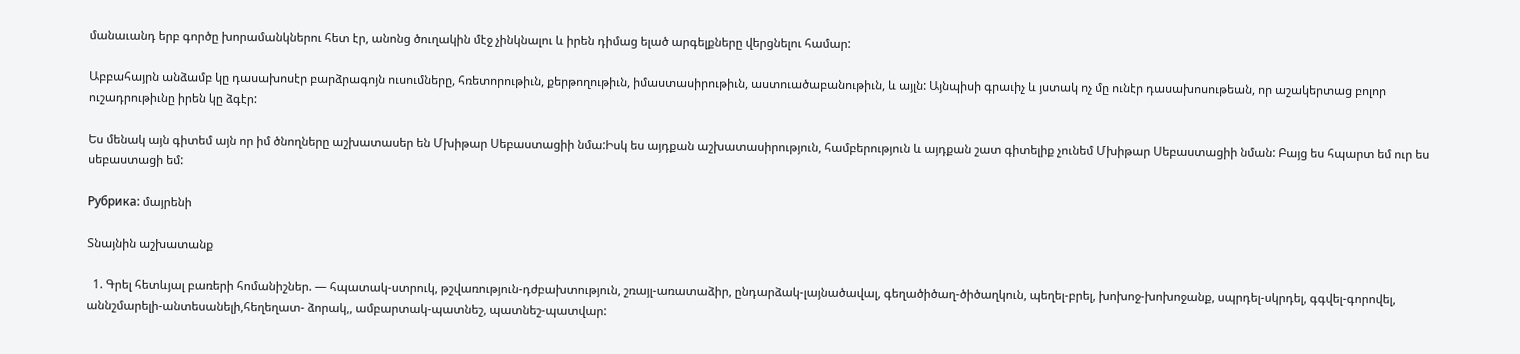մանաւանդ երբ գործը խորամանկներու հետ էր, անոնց ծուղակին մէջ չինկնալու և իրեն դիմաց ելած արգելքները վերցնելու համար:

Աբբահայրն անձամբ կը դասախոսէր բարձրագոյն ուսումները, հռետորութիւն, քերթողութիւն, իմաստասիրութիւն, աստուածաբանութիւն, և այլն: Այնպիսի գրաւիչ և յստակ ոչ մը ունէր դասախոսութեան, որ աշակերտաց բոլոր ուշադրութիւնը իրեն կը ձգէր:

Ես մենակ այն գիտեմ այն որ իմ ծնողները աշխատասեր են Մխիթար Սեբաստացիի նմա:Իսկ ես այդքան աշխատասիրություն, համբերություն և այդքան շատ գիտելիք չունեմ Մխիթար Սեբաստացիի նման: Բայց ես հպարտ եմ ուր ես սեբաստացի եմ:

Рубрика: մայրենի

Տնայնին աշխատանք

  1. Գրել հետևյալ բառերի հոմանիշներ. — հպատակ-ստրուկ, թշվառություն-դժբախտություն, շռայլ-առատաձիր, ընդարձակ-լայնածավալ, գեղածիծաղ-ծիծաղկուն, պեղել-բրել, խոխոջ-խոխոջանք, սպրդել-սկրդել, գգվել-գորովել, աննշմարելի-անտեսանելի,հեղեղատ- ձորակ,, ամբարտակ-պատնեշ, պատնեշ-պատվար: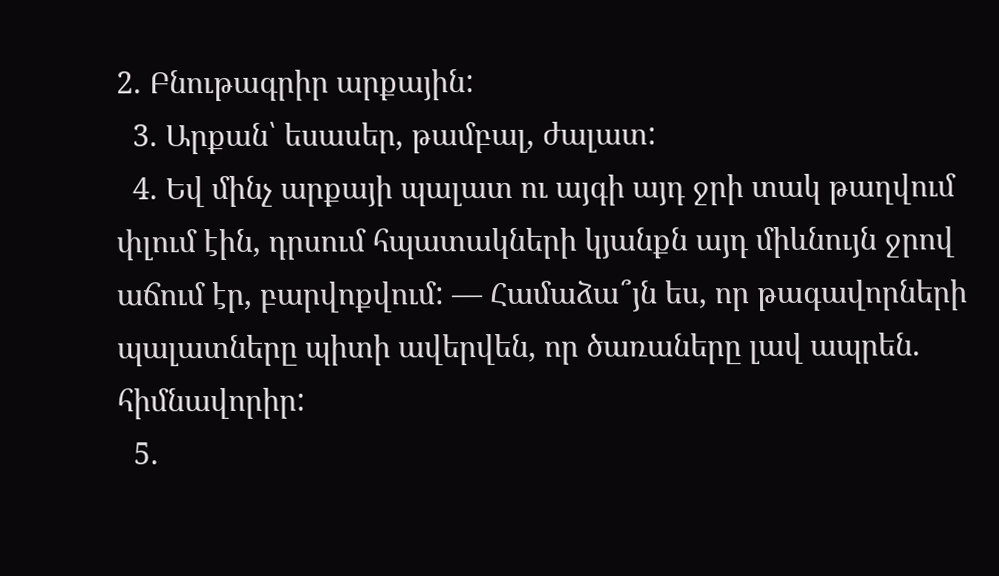2. Բնութագրիր արքային:
  3. Արքան՝ եսասեր, թամբալ, ժալատ:
  4. Եվ մինչ արքայի պալատ ու այգի այդ ջրի տակ թաղվում փլում էին, դրսում հպատակների կյանքն այդ միևնույն ջրով աճում էր, բարվոքվում: — Համաձա՞յն ես, որ թագավորների պալատները պիտի ավերվեն, որ ծառաները լավ ապրեն. հիմնավորիր:
  5.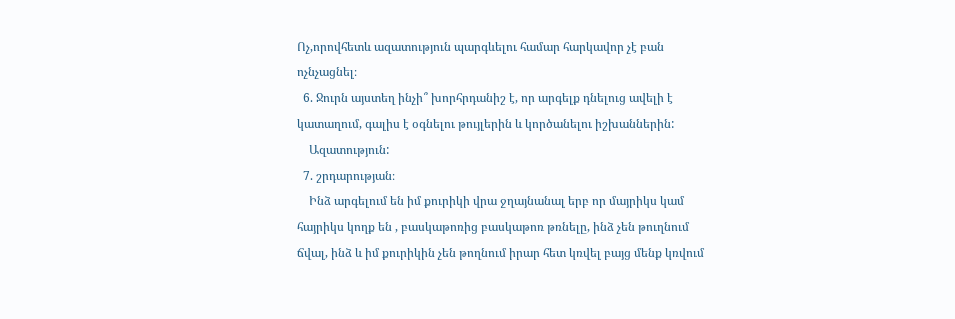Ոչ,որովհետև ազատություն պարգևելու համար հարկավոր չէ բան ոչնչացնել։
  6. Ջուրն այստեղ ինչի՞ խորհրդանիշ է, որ արգելք դնելուց ավելի է կատաղում, գալիս է օգնելու թույլերին և կործանելու իշխաններին:
    Ազատություն:
  7. շրդարության։
    Ինձ արգելում են իմ քուրիկի վրա ջղայնանալ երբ որ մայրիկս կամ հայրիկս կողք են , բասկաթոռից բասկաթոռ թռնելը, ինձ չեն թուղնում ճվալ, ինձ և իմ քուրիկին չեն թողնում իրար հետ կռվել բայց մենք կռվում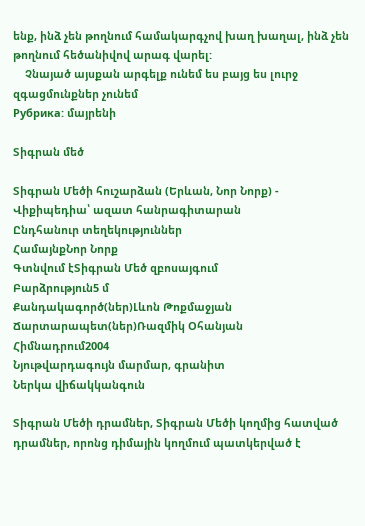ենք, ինձ չեն թողնում համակարգչով խաղ խաղալ, ինձ չեն թողնում հեծանիվով արագ վարել:
    Չնայած այսքան արգելք ունեմ ես բայց ես լուրջ զգացմունքներ չունեմ
Рубрика: մայրենի

Տիգրան մեծ

Տիգրան Մեծի հուշարձան (Երևան, Նոր Նորք) - Վիքիպեդիա՝ ազատ հանրագիտարան
Ընդհանուր տեղեկություններ
ՀամայնքՆոր Նորք
Գտնվում էՏիգրան Մեծ զբոսայգում
Բարձրություն5 մ
Քանդակագործ(ներ)Լևոն Թոքմաջյան
Ճարտարապետ(ներ)Ռազմիկ Օհանյան
Հիմնադրում2004
Նյութվարդագույն մարմար, գրանիտ
Ներկա վիճակկանգուն

Տիգրան Մեծի դրամներ, Տիգրան Մեծի կողմից հատված դրամներ, որոնց դիմային կողմում պատկերված է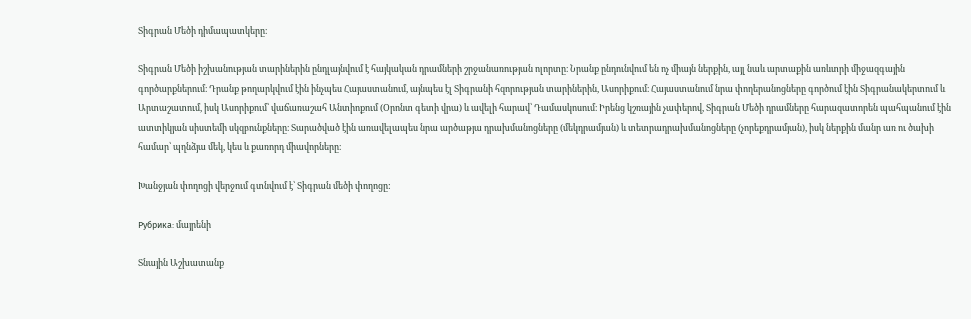Տիգրան Մեծի դիմապատկերը։

Տիգրան Մեծի իշխանության տարիներին ընդլայնվում է հայկական դրամների շրջանառության ոլորտը։ Նրանք ընդունվում են ոչ միայն ներքին, այլ նաև արտաքին առևտրի միջազգային գործարքներում։ Դրանք թողարկվում էին ինչպես Հայաստանում, այնպես էլ Տիգրանի հզորության տարիներին, Ասորիքում։ Հայաստանում նրա փողերանոցները գործում էին Տիգրանակերտում և Արտաշատում, իսկ Ասորիքում՝ վաճառաշահ Անտիոքում (Օրոնտ գետի վրա) և ավելի հարավ՝ Դամասկոսում։ Իրենց կշռային չափերով, Տիգրան Մեծի դրամները հարազատորեն պահպանում էին ատտիկյան սիստեմի սկզբունքները։ Տարածված էին առավելապես նրա արծաթյա դրախմանոցները (մեկդրամյան) և տետրադրախմանոցները (չորեքդրամյան), իսկ ներքին մանր առ ու ծախի համար՝ պղնձյա մեկ, կես և քառորդ միավորները։

Խանջյան փողոցի վերջում գտնվում է՝ Տիգրան մեծի փողոցը:

Рубрика: մայրենի

Տնային Աշխատանք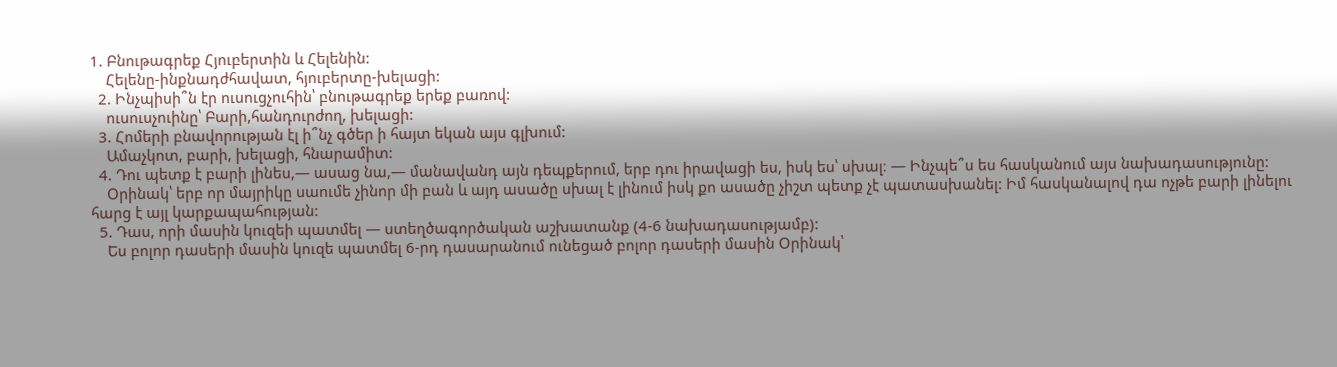1. Բնութագրեք Հյուբերտին և Հելենին:
    Հելենը-ինքնադժհավատ, հյուբերտը-խելացի:
  2. Ինչպիսի՞ն էր ուսուցչուհին՝ բնութագրեք երեք բառով:
    ուսուսչուինը՝ Բարի,հանդուրժող, խելացի:
  3. Հոմերի բնավորության էլ ի՞նչ գծեր ի հայտ եկան այս գլխում:
    Ամաչկոտ, բարի, խելացի, հնարամիտ:
  4. Դու պետք է բարի լինես,— ասաց նա,— մանավանդ այն դեպքերում, երբ դու իրավացի ես, իսկ ես՝ սխալ։ — Ինչպե՞ս ես հասկանում այս նախադասությունը:
    Օրինակ՝ երբ որ մայրիկը սաումե չինոր մի բան և այդ ասածը սխալ է լինում իսկ քո ասածը չիշտ պետք չէ պատասխանել: Իմ հասկանալով դա ոչթե բարի լինելու հարց է այլ կարքապահության:
  5. Դաս, որի մասին կուզեի պատմել — ստեղծագործական աշխատանք (4-6 նախադասությամբ):
    Ես բոլոր դասերի մասին կուզե պատմել 6-րդ դասարանում ունեցած բոլոր դասերի մասին Օրինակ՝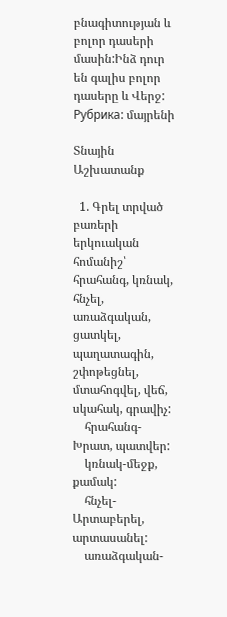բնագիտության և բոլոր դասերի մասին:Ինձ դուր են գալիս բոլոր դասերը և Վերջ:
Рубрика: մայրենի

Տնային Աշխատանք

  1. Գրել տրված բառերի երկուական հոմանիշ՝ հրահանգ, կռնակ, հնչել, առաձգական, ցատկել, պաղատագին, շփոթեցնել, մտահոգվել, վեճ, սկահակ, գրավիչ:
    հրահանգ-Խրատ, պատվեր:
    կռնակ-մեջք, քամակ:
    հնչել-Արտաբերել, արտասանել:
    առաձգական-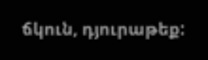ճկուն, դյուրաթեք: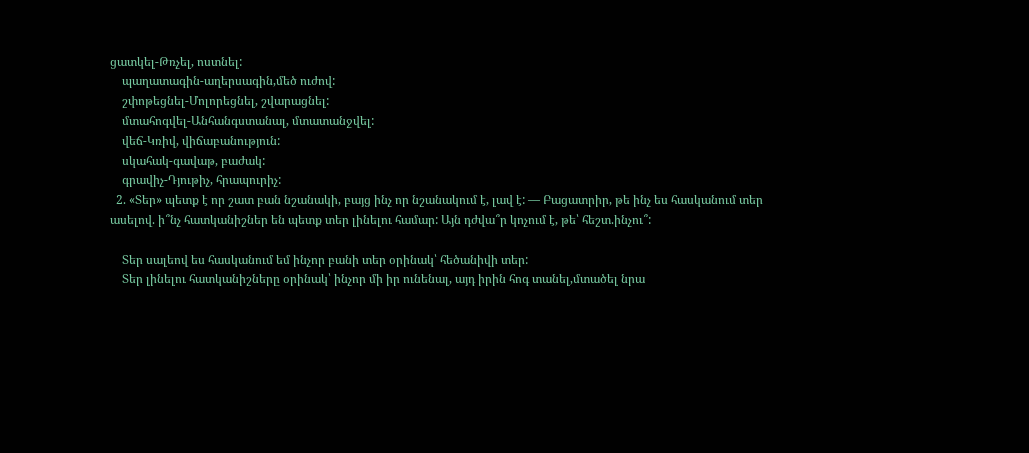ցատկել-Թռչել, ոստնել:
    պաղատագին-աղերսագին,մեծ ուժով:
    շփոթեցնել-Մոլորեցնել, շվարացնել:
    մտահոգվել-Անհանգստանալ, մտատանջվել:
    վեճ-Կռիվ, վիճաբանություն:
    սկահակ-գավաթ, բաժակ:
    գրավիչ-Դյութիչ, հրապուրիչ:
  2. «Տեր» պետք է որ շատ բան նշանակի, բայց ինչ որ նշանակում է, լավ է: — Բացատրիր, թե ինչ ես հասկանում տեր ասելով. ի՞նչ հատկանիշներ են պետք տեր լինելու համար: Այն դժվա՞ր կոչում է, թե՝ հեշտ.ինչու՞:

    Տեր սալեով ես հասկանում եմ ինչոր բանի տեր օրինակ՝ հեծանիվի տեր:
    Տեր լինելու հատկանիշները օրինակ՝ ինչոր մի իր ունենալ, այդ իրին հոգ տանել,մտածել նրա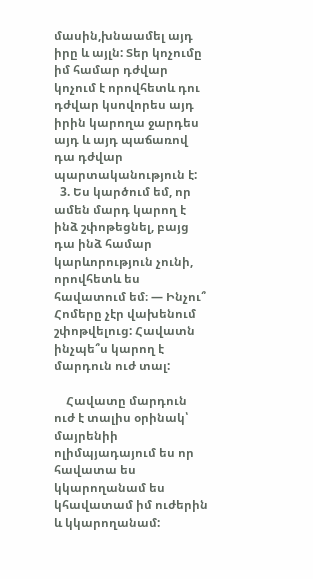մասին,խնաամել այդ իրը և այլն: Տեր կոչումը իմ համար դժվար կոչում է որովհետև դու դժվար կսովորես այդ իրին կարողա ջարդես այդ և այդ պաճառով դա դժվար պարտականություն է:
  3. Ես կարծում եմ, որ ամեն մարդ կարող է ինձ շփոթեցնել, բայց դա ինձ համար կարևորություն չունի, որովհետև ես հավատում եմ։ — Ինչու՞ Հոմերը չէր վախենում շփոթվելուց: Հավատն ինչպե՞ս կարող է մարդուն ուժ տալ:

    Հավատը մարդուն ուժ է տալիս օրինակ՝ մայրենիի ոլիմպյադայում ես որ հավատա ես կկարողանամ ես կհավատամ իմ ուժերին և կկարողանամ: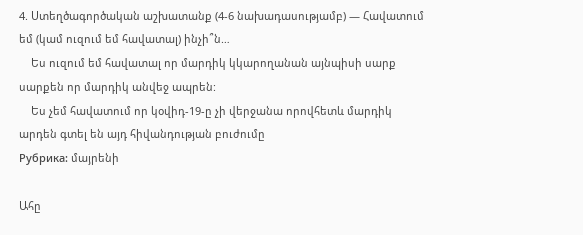4. Ստեղծագործական աշխատանք (4-6 նախադասությամբ) — Հավատում եմ (կամ ուզում եմ հավատալ) ինչի՞ն…
    Ես ուզում եմ հավատալ որ մարդիկ կկարողանան այնպիսի սարք սարքեն որ մարդիկ անվեջ ապրեն:
    Ես չեմ հավատում որ կօվիդ-19-ը չի վերջանա որովհետև մարդիկ արդեն գտել են այդ հիվանդության բուժումը
Рубрика: մայրենի

Ահը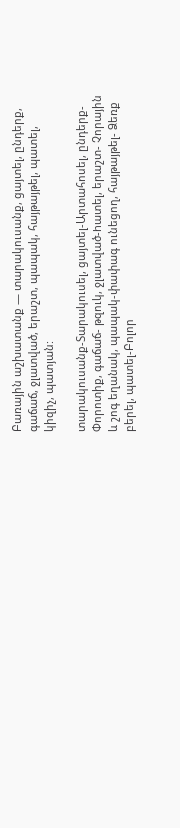Բառային աշխատանք — տարակուսանք, ցայտել, ընդերք, գաճաճ, ջլատված, երաշտ, պապակ, հայթայթել, պատել, կիզիչ, պատյան:

տարակուսանք-Տարակուսել, ցայտել-Արտահոսել, ընդերք-Փորոտիք, գաճաճ- թզուկ, ջլատված-hատել, երաշտ- Չորային և շոգ եղանակ, պապակ-փափագ ունեցող, հայթայթել- Ձեռք բերել, պատել-Բոլոր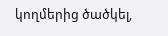կողմերից ծածկել,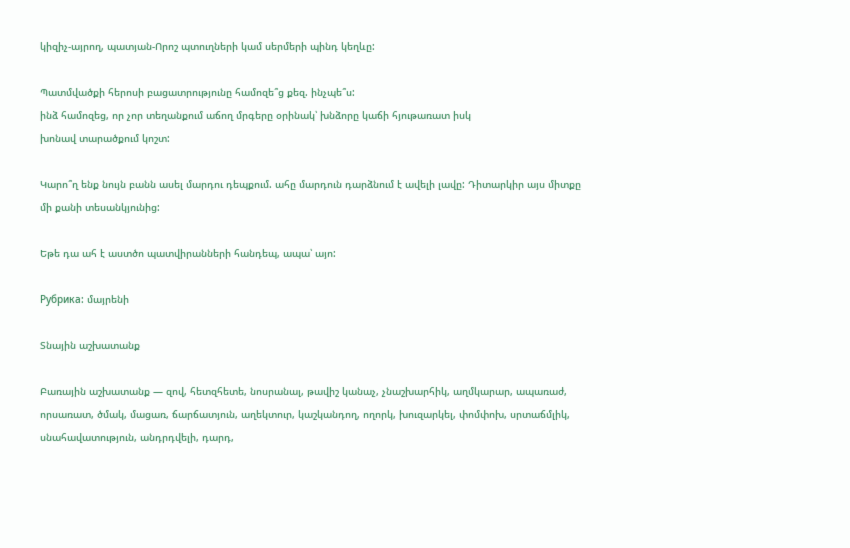կիզիչ-այրող, պատյան-Որոշ պտուղների կամ սերմերի պինդ կեղևը:

Պատմվածքի հերոսի բացատրությունը համոզե՞ց քեզ. ինչպե՞ս:
ինձ համոզեց, որ չոր տեղանքում աճող մրգերը օրինակ՝ խնձորը կաճի հյութառատ իսկ
խոնավ տարածքում կոշտ:

Կարո՞ղ ենք նույն բանն ասել մարդու դեպքում. ահը մարդուն դարձնում է ավելի լավը: Դիտարկիր այս միտքը մի քանի տեսանկյունից:

Եթե դա ահ է աստծո պատվիրանների հանդեպ, ապա՝ այո:

Рубрика: մայրենի

Տնային աշխատանք

Բառային աշխատանք — զով, հետզհետե, նոսրանալ, թավիշ կանաչ, չնաշխարհիկ, աղմկարար, ապառաժ, որսառատ, ծմակ, մացառ, ճարճատյուն, աղեկտուր, կաշկանդող, ողորկ, խուզարկել, փոմփոխ, սրտաճմլիկ, սնահավատություն, անդրդվելի, դարդ,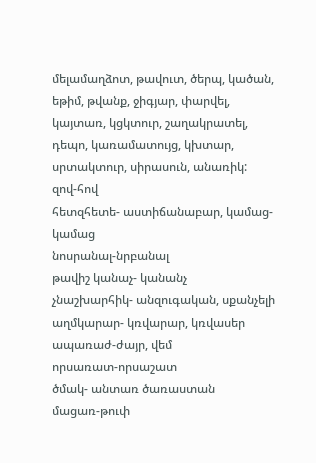մելամաղձոտ, թավուտ, ծերպ, կածան, եթիմ, թվանք, ջիգյար, փարվել, կայտառ, կցկտուր, շաղակրատել, դեպո, կառամատույց, կխտար, սրտակտուր, սիրասուն, անառիկ:
զով-հով
հետզհետե- աստիճանաբար, կամաց-կամաց
նոսրանալ-նրբանալ
թավիշ կանաչ- կանանչ
չնաշխարհիկ- անզուգական, սքանչելի
աղմկարար- կռվարար, կռվասեր
ապառաժ-ժայր, վեմ
որսառատ-որսաշատ
ծմակ- անտառ ծառաստան
մացառ-թուփ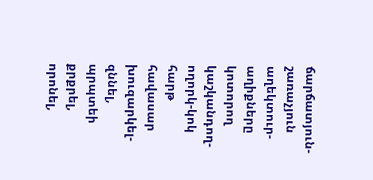ճարճատյուն-շառաչյուն
աղեկտուր-աղիքները կոտորող
կաշկանդող-
ողորկ-կոկ հարթ հավասար
խուզարկել-զննել, պրպտեի քրքրել, որոնել,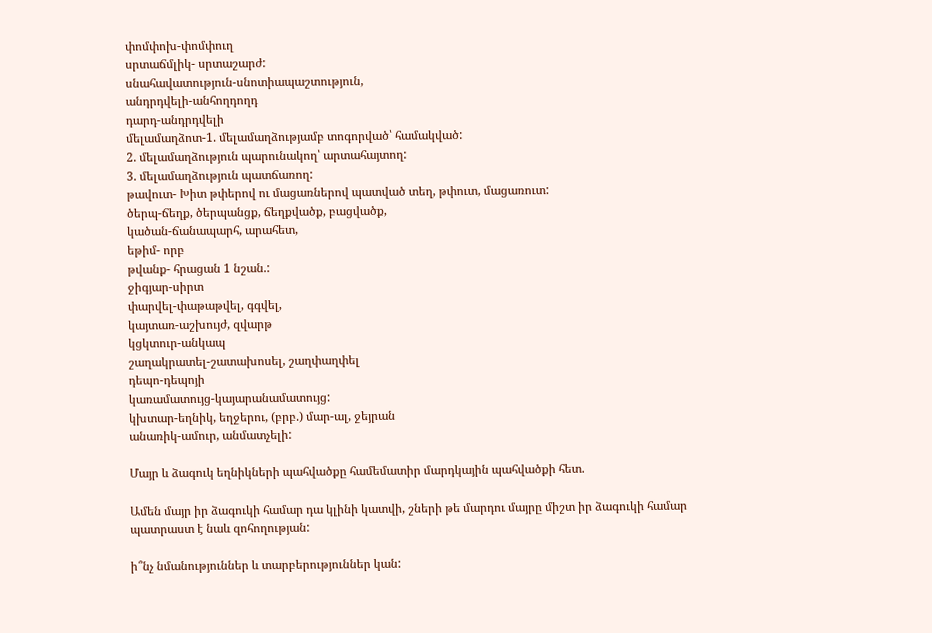փոմփոխ-փոմփուղ
սրտաճմլիկ- սրտաշարժ:
սնահավատություն-սնոտիապաշտություն,
անդրդվելի-անհողդողդ
դարդ-անդրդվելի
մելամաղձոտ-1. մելամաղձությամբ տոգորված՝ համակված:
2. մելամաղձություն պարունակող՝ արտահայտող:
3. մելամաղձություն պատճառող:
թավուտ- Խիտ թփերով ու մացառներով պատված տեղ, թփուտ, մացառուտ:
ծերպ-ճեղք, ծերպանցք, ճեղքվածք, բացվածք,
կածան-ճանապարհ, արահետ,
եթիմ- որբ
թվանք- հրացան 1 նշան.:
ջիգյար-սիրտ
փարվել-փաթաթվել, գգվել,
կայտառ-աշխույժ, զվարթ
կցկտուր-անկապ
շաղակրատել-շատախոսել, շաղփաղփել
դեպո-դեպոյի
կառամատույց-կայարանամատույց:
կխտար-եղնիկ, եղջերու, (բրբ.) մար-ալ, ջեյրան
անառիկ-ամուր, անմատչելի:

Մայր և ձագուկ եղնիկների պահվածքը համեմատիր մարդկային պահվածքի հետ.

Ամեն մայր իր ձագուկի համար դա կլինի կատվի, շների թե մարդու մայրը միշտ իր ձագուկի համար պատրաստ է նաև զոհողության:

ի՞նչ նմանություններ և տարբերություններ կան: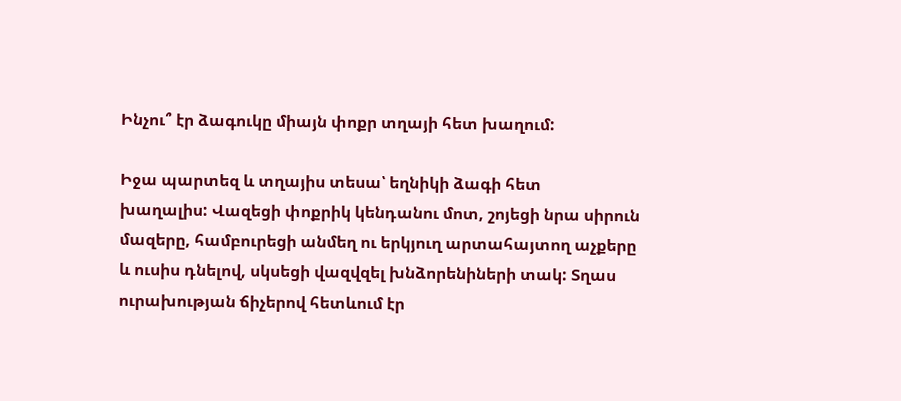Ինչու՞ էր ձագուկը միայն փոքր տղայի հետ խաղում:

Իջա պարտեզ և տղայիս տեսա՝ եղնիկի ձագի հետ
խաղալիս: Վազեցի փոքրիկ կենդանու մոտ, շոյեցի նրա սիրուն
մազերը, համբուրեցի անմեղ ու երկյուղ արտահայտող աչքերը
և ուսիս դնելով, սկսեցի վազվզել խնձորենիների տակ: Տղաս
ուրախության ճիչերով հետևում էր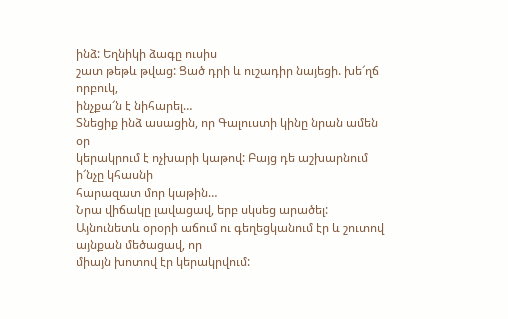ինձ: Եղնիկի ձագը ուսիս
շատ թեթև թվաց: Ցած դրի և ուշադիր նայեցի. խե՜ղճ որբուկ,
ինչքա՜ն է նիհարել…
Տնեցիք ինձ ասացին, որ Գալուստի կինը նրան ամեն օր
կերակրում է ոչխարի կաթով: Բայց դե աշխարնում ի՜նչը կհասնի
հարազատ մոր կաթին…
Նրա վիճակը լավացավ, երբ սկսեց արածել: Այնունետև օրօրի աճում ու գեղեցկանում էր և շուտով այնքան մեծացավ, որ
միայն խոտով էր կերակրվում: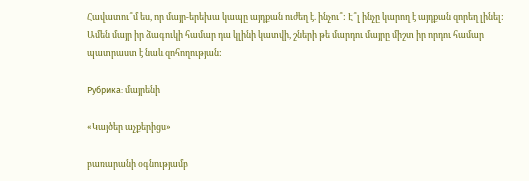Հավատու՞մ ես, որ մայր-երեխա կապը այդքան ուժեղ է. ինչու՞: Է՞լ ինչը կարող է այդքան զորեղ լինել:
Ամեն մայր իր ձագուկի համար դա կլինի կատվի, շների թե մարդու մայրը միշտ իր որդու համար պատրաստ է նաև զոհողության:

Рубрика: մայրենի

«Կայծեր աչքերիցս»

բառարանի օգնությամբ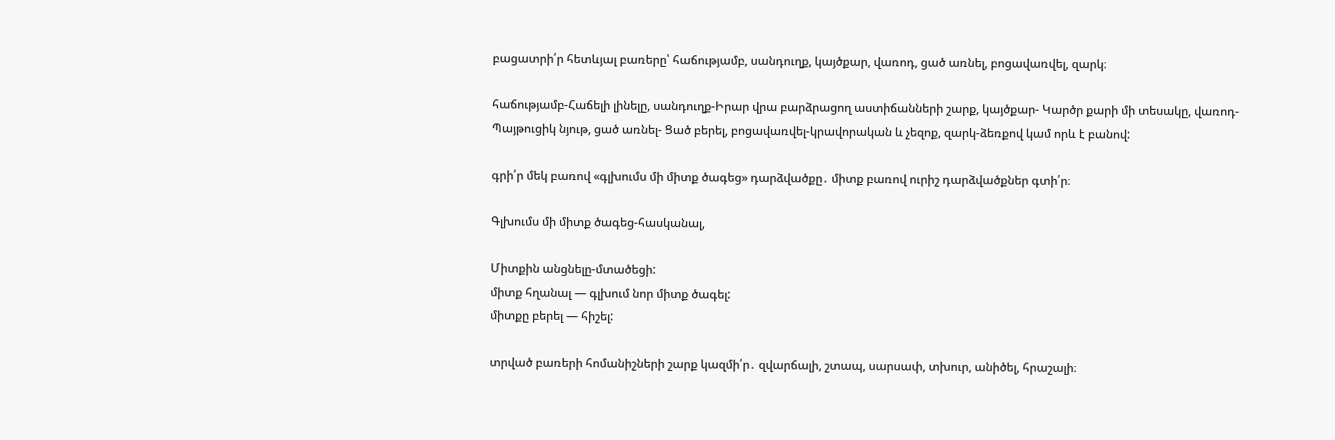բացատրի՛ր հետևյալ բառերը՝ հաճությամբ, սանդուղք, կայծքար, վառոդ, ցած առնել, բոցավառվել, զարկ։

հաճությամբ-Հաճելի լինելը, սանդուղք-Իրար վրա բարձրացող աստիճանների շարք, կայծքար- Կարծր քարի մի տեսակը, վառոդ-Պայթուցիկ նյութ, ցած առնել- Ցած բերել, բոցավառվել-կրավորական և չեզոք, զարկ-ձեռքով կամ որև է բանով:

գրի՛ր մեկ բառով «գլխումս մի միտք ծագեց» դարձվածքը․ միտք բառով ուրիշ դարձվածքներ գտի՛ր։

Գլխումս մի միտք ծագեց-հասկանալ,

Միտքին անցնելը-մտածեցի:
միտք հղանալ — գլխում նոր միտք ծագել:
միտքը բերել — հիշել:

տրված բառերի հոմանիշների շարք կազմի՛ր․ զվարճալի, շտապ, սարսափ, տխուր, անիծել, հրաշալի։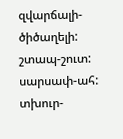զվարճալի-ծիծաղելի:
շտապ-շուտ:
սարսափ-ահ:
տխուր-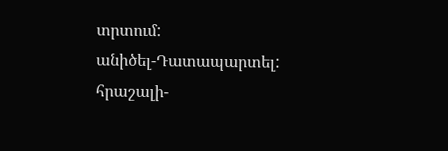տրտում:
անիծել-Դատապարտել:
հրաշալի-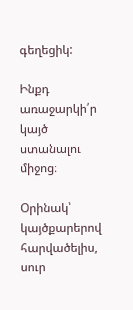գեղեցիկ:

Ինքդ առաջարկի՛ր կայծ ստանալու միջոց։

Օրինակ՝ կայծքարերով հարվածելիս, սուր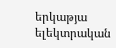երկաթյա ելեկտրական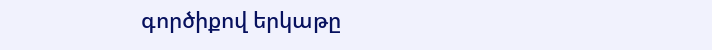գործիքով երկաթը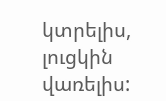կտրելիս, լուցկին վառելիս: